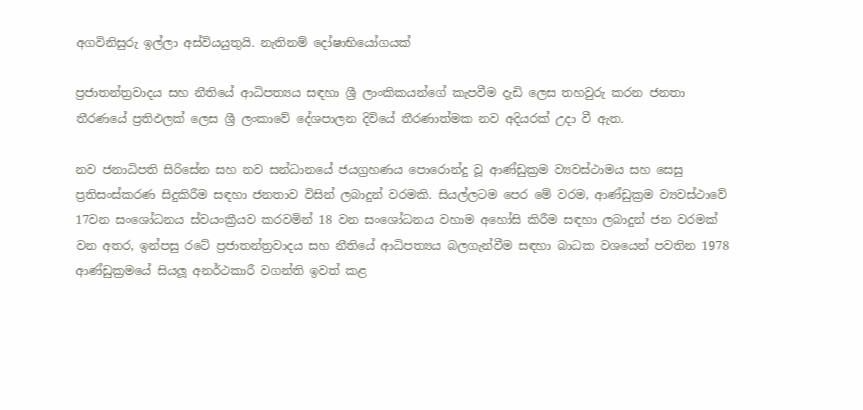අගවිනිසුරු ඉල්ලා අස්වියයුතුයි. නැතිනම් දෝෂාභියෝගයක්

ප්‍රජාතන්ත්‍රවාදය සහ නීතියේ ආධිපත්‍යය සඳහා ශ්‍රී ලාංකිකයන්ගේ කැපවීම දැඩි ලෙස තහවුරු කරන ජනතා තීරණයේ ප්‍රතිඵලක් ලෙස ශ්‍රී ලංකාවේ දේශපාලන දිවියේ තීරණාත්මක නව අදියරක් උදා වී ඇත.

නව ජනාධිපති සිරිසේන සහ නව සන්ධානයේ ජයග්‍රහණය පොරොන්දු වූ ආණ්ඩුක්‍රම ව්‍යවස්ථාමය සහ සෙසු ප්‍රතිසංස්කරණ සිදුකිරීම සඳහා ජනතාව විසින් ලබාදුන් වරමකි. සියල්ලටම පෙර මේ වරම, ආණ්ඩුක්‍රම ව්‍යවස්ථාවේ 17වන සංශෝධනය ස්වයංක්‍රීයව කරවමින් 18 වන සංශෝධනය වහාම අහෝසි කිරීම සඳහා ලබාදුන් ජන වරමක් වන අතර, ඉන්පසු රටේ ප්‍රජාතන්ත්‍රවාදය සහ නීතියේ ආධිපත්‍යය බලගැන්වීම සඳහා බාධක වශයෙන් පවතින 1978 ආණ්ඩුක්‍රමයේ සියලූ අනර්ථකාරී වගන්ති ඉවත් කළ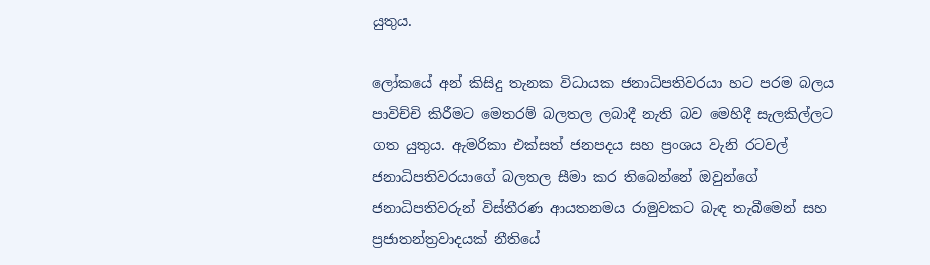යුතුය.

ලෝකයේ අන් කිසිදු තැනක විධායක ජනාධිපතිවරයා හට පරම බලය පාවිච්චි කිරීමට මෙතරම් බලතල ලබාදී නැති බව මෙහිදී සැලකිල්ලට ගත යුතුය. ඇමරිකා එක්සත් ජනපදය සහ ප්‍රංශය වැනි රටවල් ජනාධිපතිවරයාගේ බලතල සීමා කර තිබෙන්නේ ඔවුන්ගේ ජනාධිපතිවරුන් විස්තීරණ ආයතනමය රාමුවකට බැඳ තැබීමෙන් සහ ප්‍රජාතන්ත්‍රවාදයක් නීතියේ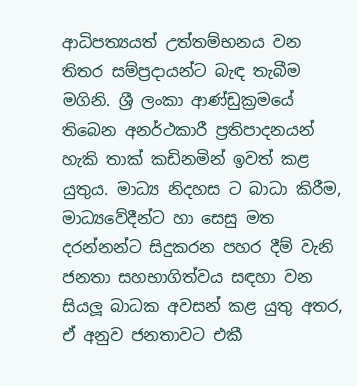ආධිපත්‍යයත් උත්තම්භනය වන තිතර සම්ප්‍රදායන්ට බැඳ තැබීම මගිනි. ශ්‍රී ලංකා ආණ්ඩුක්‍රමයේ තිබෙන අනර්ථකාරී ප්‍රතිපාදනයන් හැකි තාක් කඩිනමින් ඉවත් කළ යුතුය. මාධ්‍ය නිදහස ට බාධා කිරීම, මාධ්‍යවේදීන්ට හා සෙසු මත දරන්නන්ට සිදුකරන පහර දීම් වැනි ජනතා සහභාගිත්වය සඳහා වන සියලූ බාධක අවසන් කළ යුතු අතර, ඒ අනුව ජනතාවට එකී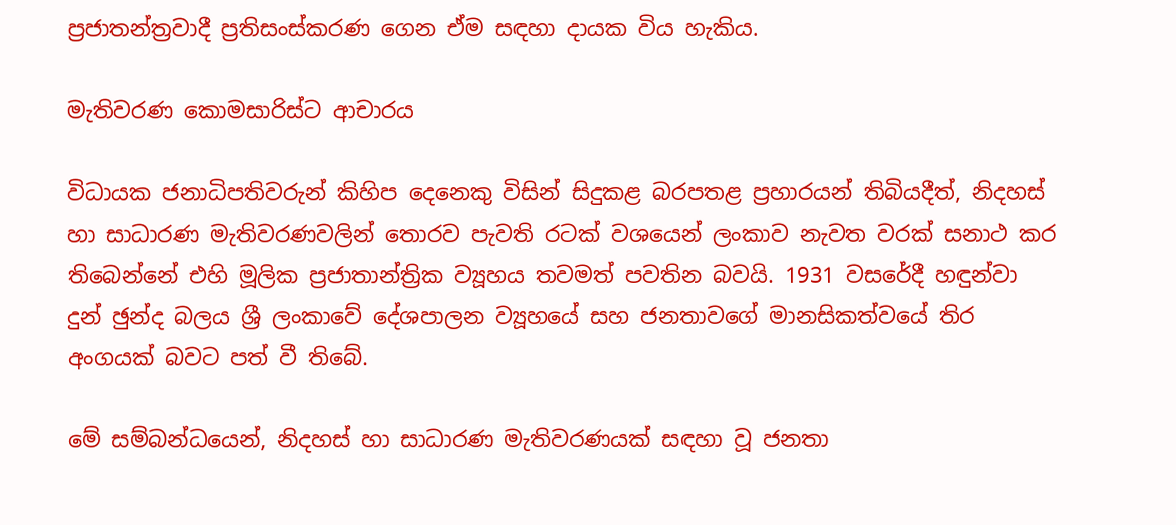ප්‍රජාතන්ත්‍රවාදී ප්‍රතිසංස්කරණ ගෙන ඒම සඳහා දායක විය හැකිය.

මැතිවරණ කොමසාරිස්ට ආචාරය

විධායක ජනාධිපතිවරුන් කිහිප දෙනෙකු විසින් සිදුකළ බරපතළ ප්‍රහාරයන් තිබියදීත්, නිදහස් හා සාධාරණ මැතිවරණවලින් තොරව පැවති රටක් වශයෙන් ලංකාව නැවත වරක් සනාථ කර තිබෙන්නේ එහි මූලික ප්‍රජාතාන්ත්‍රික ව්‍යූහය තවමත් පවතින බවයි. 1931 වසරේදී හඳුන්වා දුන් ඡුන්ද බලය ශ්‍රී ලංකාවේ දේශපාලන ව්‍යූහයේ සහ ජනතාවගේ මානසිකත්වයේ තිර අංගයක් බවට පත් වී තිබේ.

මේ සම්බන්ධයෙන්, නිදහස් හා සාධාරණ මැතිවරණයක් සඳහා වූ ජනතා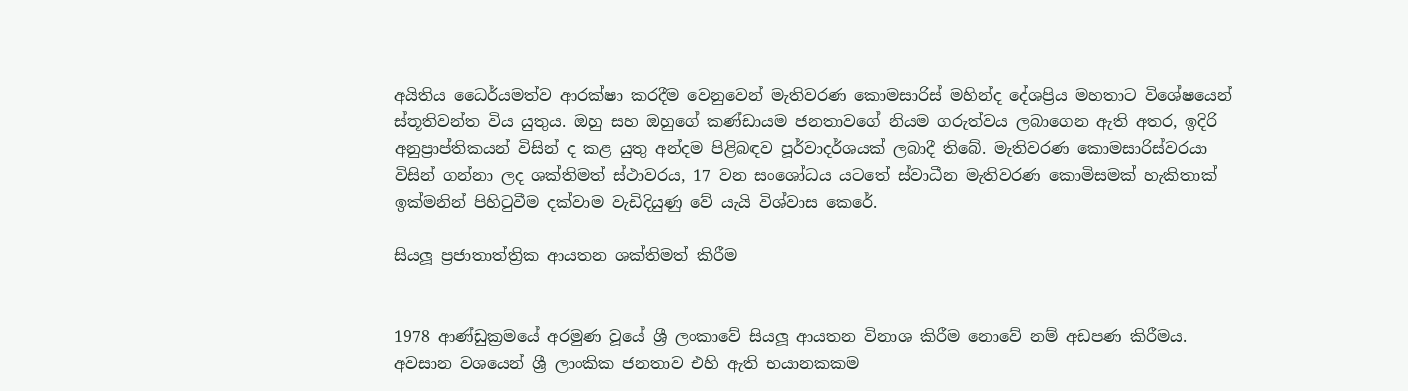අයිතිය ධෛර්යමත්ව ආරක්ෂා කරදීම වෙනුවෙන් මැතිවරණ කොමසාරිස් මහින්ද දේශප්‍රිය මහතාට විශේෂයෙන් ස්තූතිවන්ත විය යුතුය. ඔහු සහ ඔහුගේ කණ්ඩායම ජනතාවගේ නියම ගරුත්වය ලබාගෙන ඇති අතර, ඉදිරි අනුප්‍රාප්තිකයන් විසින් ද කළ යුතු අන්දම පිළිබඳව පූර්වාදර්ශයක් ලබාදී තිබේ. මැතිවරණ කොමසාරිස්වරයා විසින් ගන්නා ලද ශක්තිමත් ස්ථාවරය, 17 වන සංශෝධය යටතේ ස්වාධීන මැතිවරණ කොමිසමක් හැකිතාක් ඉක්මනින් පිහිටුවීම දක්වාම වැඩිදියුණු වේ යැයි විශ්වාස කෙරේ.

සියලූ ප්‍රජාතාත්ත්‍රික ආයතන ශක්තිමත් කිරීම


1978 ආණ්ඩුක්‍රමයේ අරමුණ වූයේ ශ්‍රී ලංකාවේ සියලූ ආයතන විනාශ කිරීම නොවේ නම් අඩපණ කිරීමය. අවසාන වශයෙන් ශ්‍රී ලාංකික ජනතාව එහි ඇති භයානකකම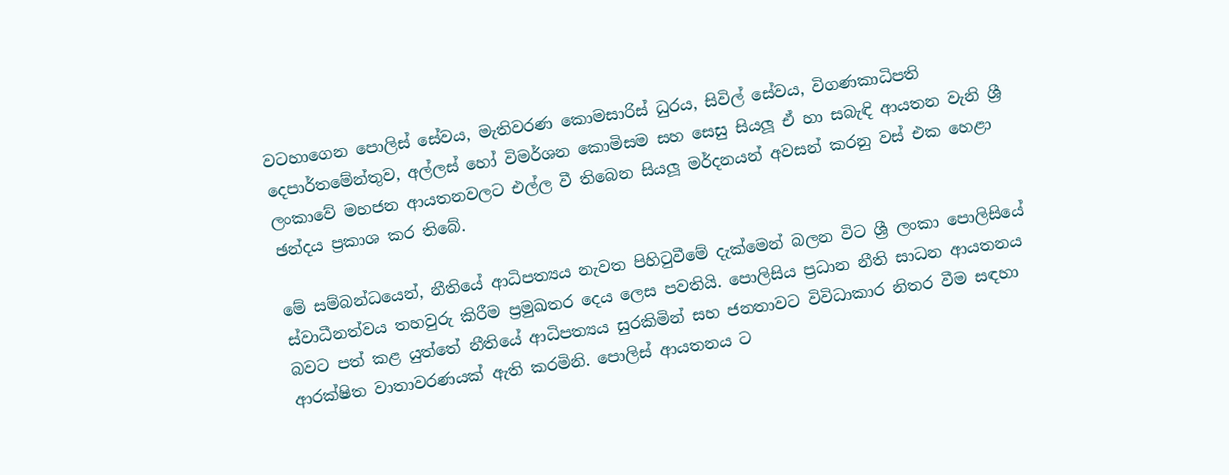වටහාගෙන පොලිස් සේවය, මැතිවරණ කොමසාරිස් ධුරය, සිවිල් සේවය, විගණකාධිපති දෙපාර්තමේන්තුව, අල්ලස් හෝ විමර්ශන කොමිසම සහ සෙසු සියලූ ඒ හා සබැඳි ආයතන වැනි ශ්‍රී ලංකාවේ මහජන ආයතනවලට එල්ල වී තිබෙන සියලූ මර්දනයන් අවසන් කරනු වස් එක හෙළා ඡන්දය ප්‍රකාශ කර තිබේ.

මේ සම්බන්ධයෙන්, නීතියේ ආධිපත්‍යය නැවත පිහිටුවීමේ දැක්මෙන් බලන විට ශ්‍රී ලංකා පොලිසියේ ස්වාධීනත්වය තහවුරු කිරීම ප්‍රමුඛතර දෙය ලෙස පවතියි. පොලිසිය ප්‍රධාන නීති සාධන ආයතනය බවට පත් කළ යුත්තේ නීතියේ ආධිපත්‍යය සුරකිමින් සහ ජනතාවට විවිධාකාර නිතර වීම සඳහා ආරක්ෂිත වාතාවරණයක් ඇති කරමිනි. පොලිස් ආයතනය ට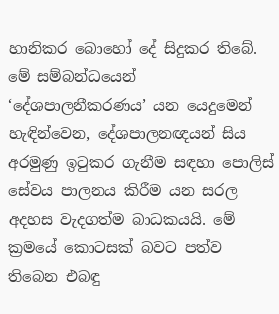හානිකර බොහෝ දේ සිදුකර තිබේ. මේ සම්බන්ධයෙන් ‘දේශපාලනීකරණය’ යන යෙදුමෙන් හැඳින්වෙන, දේශපාලනඥයන් සිය අරමුණු ඉටුකර ගැනීම සඳහා පොලිස් සේවය පාලනය කිරීම යන සරල අදහස වැදගත්ම බාධකයයි. මේ ක්‍රමයේ කොටසක් බවට පත්ව තිබෙන එබඳු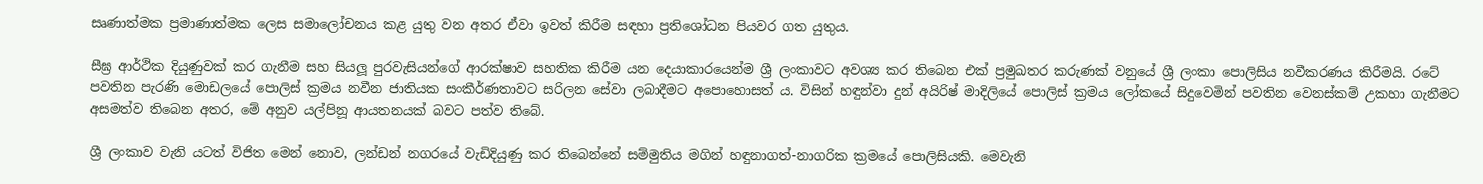සෘණාත්මක ප්‍රමාණාත්මක ලෙස සමාලෝචනය කළ යුතු වන අතර ඒවා ඉවත් කිරීම සඳහා ප්‍රතිශෝධන පියවර ගත යුතුය.

සීඝ්‍ර ආර්ථික දියුණුවක් කර ගැනීම සහ සියලූ පුරවැසියන්ගේ ආරක්ෂාව සහතික කිරීම යන දෙයාකාරයෙන්ම ශ්‍රී ලංකාවට අවශ්‍ය කර තිබෙන එක් ප්‍රමුඛතර කරුණක් වනුයේ ශ්‍රී ලංකා පොලිසිය නවීකරණය කිරීමයි. රටේ පවතින පැරණි මොඩලයේ පොලිස් ක්‍රමය නවීන ජාතියක සංකීර්ණතාවට සරිලන සේවා ලබාදීමට අපොහොසත් ය. විසින් හඳුන්වා දුන් අයිරිෂ් මාදිලියේ පොලිස් ක්‍රමය ලෝකයේ සිදුවෙමින් පවතින වෙනස්කම් උකහා ගැනීමට අසමත්ව තිබෙන අතර, මේ අනුව යල්පිනූ ආයතනයක් බවට පත්ව තිබේ.

ශ්‍රී ලංකාව වැනි යටත් විජිත මෙන් නොව, ලන්ඩන් නගරයේ වැඩිදියුණු කර තිබෙන්නේ සම්මුතිය මගින් හඳුනාගත්-නාගරික ක්‍රමයේ පොලිසියකි. මෙවැනි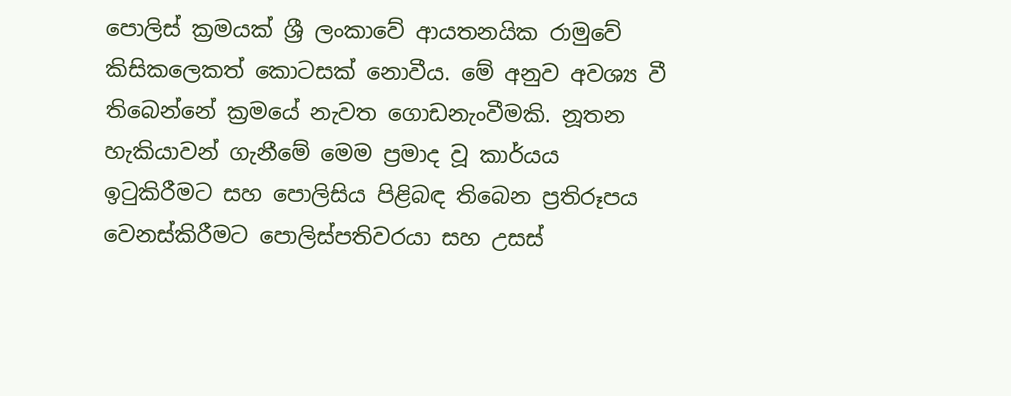පොලිස් ක්‍රමයක් ශ්‍රී ලංකාවේ ආයතනයික රාමුවේ කිසිකලෙකත් කොටසක් නොවීය. මේ අනුව අවශ්‍ය වී තිබෙන්නේ ක්‍රමයේ නැවත ගොඩනැංවීමකි. නූතන හැකියාවන් ගැනීමේ මෙම ප්‍රමාද වූ කාර්යය ඉටුකිරීමට සහ පොලිසිය පිළිබඳ තිබෙන ප්‍රතිරූපය වෙනස්කිරීමට පොලිස්පතිවරයා සහ උසස්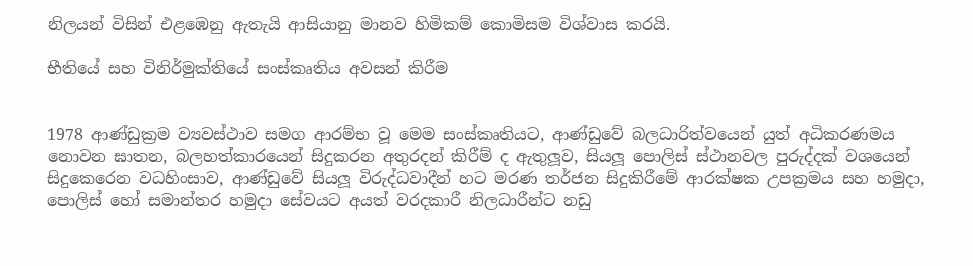නිලයන් විසින් එළඹෙනු ඇතැයි ආසියානු මානව හිමිකම් කොමිසම විශ්වාස කරයි.

භීතියේ සහ විනිර්මුක්තියේ සංස්කෘතිය අවසන් කිරීම


1978 ආණ්ඩුක්‍රම ව්‍යවස්ථාව සමග ආරම්භ වූ මෙම සංස්කෘතියට, ආණ්ඩුවේ බලධාරිත්වයෙන් යුත් අධිකරණමය නොවන ඝාතන, බලහත්කාරයෙන් සිදුකරන අතුරදන් කිරීම් ද ඇතුලූව, සියලූ පොලිස් ස්ථානවල පුරුද්දක් වශයෙන් සිදුකෙරෙන වධහිංසාව, ආණ්ඩුවේ සියලූ විරුද්ධවාදීන් හට මරණ තර්ජන සිදුකිරීමේ ආරක්ෂක උපක්‍රමය සහ හමුදා, පොලිස් හෝ සමාන්තර හමුදා සේවයට අයත් වරදකාරී නිලධාරීන්ට නඩු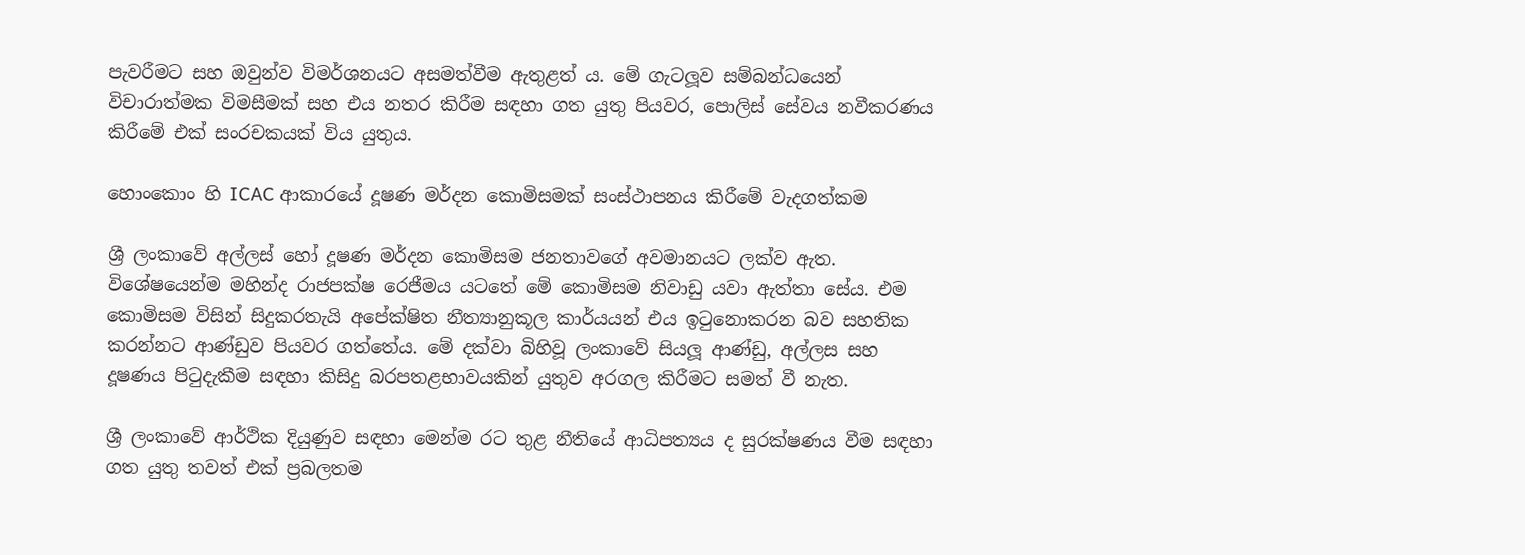පැවරීමට සහ ඔවුන්ව විමර්ශනයට අසමත්වීම ඇතුළත් ය. මේ ගැටලූව සම්බන්ධයෙන් විචාරාත්මක විමසීමක් සහ එය නතර කිරීම සඳහා ගත යුතු පියවර, පොලිස් සේවය නවීකරණය කිරීමේ එක් සංරචකයක් විය යුතුය.

හොංකොං හි ICAC ආකාරයේ දූෂණ මර්දන කොමිසමක් සංස්ථාපනය කිරීමේ වැදගත්කම

ශ්‍රී ලංකාවේ අල්ලස් හෝ දූෂණ මර්දන කොමිසම ජනතාවගේ අවමානයට ලක්ව ඇත. විශේෂයෙන්ම මහින්ද රාජපක්ෂ රෙජීමය යටතේ මේ කොමිසම නිවාඩු යවා ඇත්තා සේය. එම කොමිසම විසින් සිදුකරතැයි අපේක්ෂිත නීත්‍යානුකූල කාර්යයන් එය ඉටුනොකරන බව සහතික කරන්නට ආණ්ඩුව පියවර ගත්තේය. මේ දක්වා බිහිවූ ලංකාවේ සියලූ ආණ්ඩු, අල්ලස සහ දූෂණය පිටුදැකීම සඳහා කිසිදු බරපතළභාවයකින් යුතුව අරගල කිරීමට සමත් වී නැත.

ශ්‍රී ලංකාවේ ආර්ථික දියුණුව සඳහා මෙන්ම රට තුළ නීතියේ ආධිපත්‍යය ද සුරක්ෂණය වීම සඳහා ගත යුතු තවත් එක් ප්‍රබලතම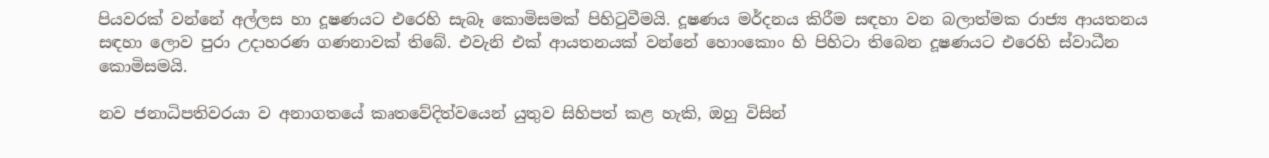පියවරක් වන්නේ අල්ලස හා දූෂණයට එරෙහි සැබෑ කොමිසමක් පිහිටුවීමයි. දූෂණය මර්දනය කිරීම සඳහා වන බලාත්මක රාජ්‍ය ආයතනය සඳහා ලොව පුරා උදාහරණ ගණනාවක් තිබේ. එවැනි එක් ආයතනයක් වන්නේ හොංකොං හි පිහිටා තිබෙන දූෂණයට එරෙහි ස්වාධීන කොමිසමයි.

නව ජනාධිපතිවරයා ව අනාගතයේ කෘතවේදිත්වයෙන් යුතුව සිහිපත් කළ හැකි, ඔහු විසින්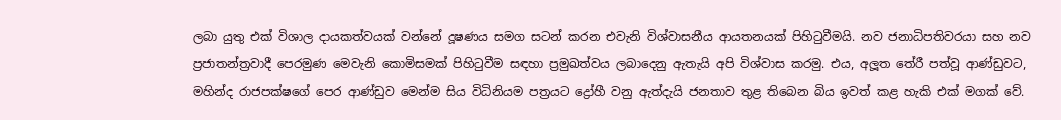ලබා යුතු එක් විශාල දායකත්වයක් වන්නේ දූෂණය සමග සටන් කරන එවැනි විශ්වාසනීය ආයතනයක් පිහිටුවීමයි. නව ජනාධිපතිවරයා සහ නව ප්‍රජාතන්ත්‍රවාදී පෙරමුණ මෙවැනි කොමිසමක් පිහිටුවීම සඳහා ප්‍රමුඛත්වය ලබාදෙනු ඇතැයි අපි විශ්වාස කරමු. එය, අලූත තේරී පත්වූ ආණ්ඩුවට, මහින්ද රාජපක්ෂගේ පෙර ආණ්ඩුව මෙන්ම සිය විධිනියම පත්‍රයට ද්‍රෝහී වනු ඇත්දැයි ජනතාව තුළ තිබෙන බිය ඉවත් කළ හැකි එක් මගක් වේ.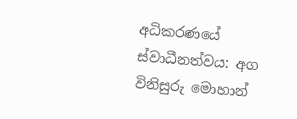අධිකරණයේ ස්වාධීනත්වය: අග විනිසුරු මොහාන්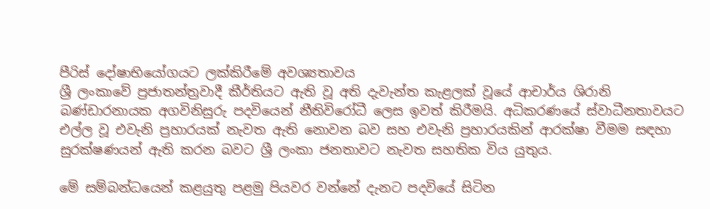පීරිස් දෝෂාභියෝගයට ලක්කිරීමේ අවශ්‍යතාවය
ශ්‍රී ලංකාවේ ප්‍රජාතන්ත්‍රවාදී කීර්තියට ඇති වූ අති දැවැන්ත කැළලක් වූයේ ආචාර්ය ශිරානි බණ්ඩාරනායක අගවිනිසුරු පදවියෙන් නීතිවිරෝධී ලෙස ඉවත් කිරීමයි. අධිකරණයේ ස්වාධීනතාවයට එල්ල වූ එවැනි ප්‍රහාරයක් නැවත ඇති නොවන බව සහ එවැනි ප්‍රහාරයකින් ආරක්ෂා වීමම සඳහා සුරක්ෂණයන් ඇති කරන බවට ශ්‍රී ලංකා ජනතාවට නැවත සහතික විය යුතුය.

මේ සම්බන්ධයෙන් කළයුතු පළමු පියවර වන්නේ දැනට පදවියේ සිටින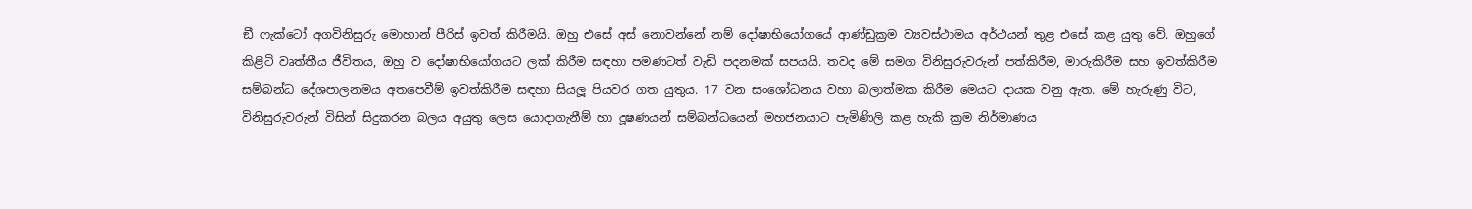ඞී ෆැක්ටෝ අගවිනිසුරු මොහාන් පීරිස් ඉවත් කිරීමයි. ඔහු එසේ අස් නොවන්නේ නම් දෝෂාභියෝගයේ ආණ්ඩුක්‍රම ව්‍යවස්ථාමය අර්ථයන් තුළ එසේ කළ යුතු වේ. ඔහුගේ කිළිටි වෘත්තීය ජීවිතය, ඔහු ව දෝෂාභියෝගයට ලක් කිරීම සඳහා පමණටත් වැඩි පදනමක් සපයයි. තවද මේ සමග විනිසුරුවරුන් පත්කිරීම, මාරුකිරීම සහ ඉවත්කිරීම සම්බන්ධ දේශපාලනමය අතපෙවීම් ඉවත්කිරීම සඳහා සියලූ පියවර ගත යුතුය. 17 වන සංශෝධනය වහා බලාත්මක කිරීම මෙයට දායක වනු ඇත. මේ හැරුණු විට, විනිසුරුවරුන් විසින් සිදුකරන බලය අයුතු ලෙස යොදාගැනීම් හා දූෂණයන් සම්බන්ධයෙන් මහජනයාට පැමිණිලි කළ හැකි ක්‍රම නිර්මාණය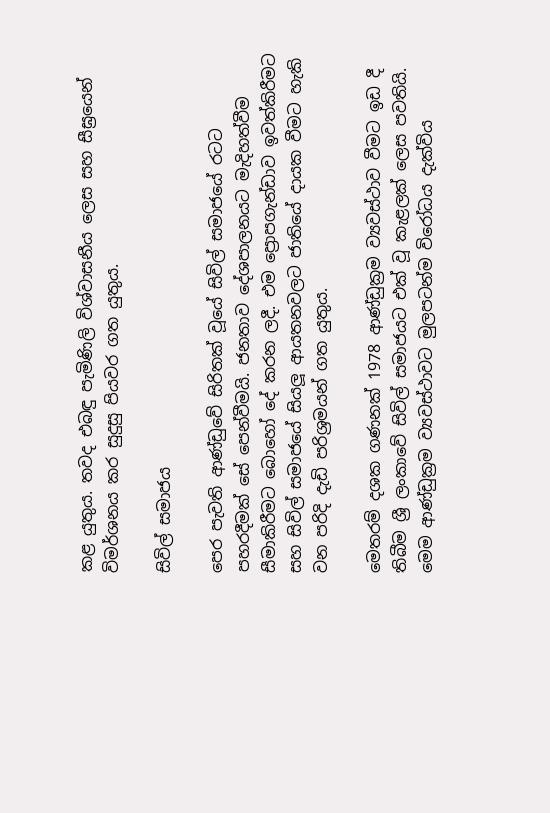කළ යුතුය. තවද එබඳු පැමිණිලි විශ්වාසනීය ලෙස සහ සීඝ්‍රයෙන් විමර්ශනය කර සුදුසු පියවර ගත යුතුය.

සිවිල් සමාජය

පෙර පැවති ආණ්ඩුවේ සිරිතක් වූයේ සිවිල් සමාජයේ රටට පහරදීමක් සේ පෙන්වීමයි. ජනතාව දේශපාලනයට මැදිහත්වීම සීමාකිරීමට බොහෝ දේ කරන ලදී. එම ප්‍රොපගැන්ඩාව ඉවත්කිරීමට සහ සිවිල් සමාජයේ සියලූ ආයතනවලට ජාතියේ දායක වීමට හැකි වන පරිදි දැඩි පරිශ්‍රමයන් ගත යුතුය.

මෙතරම් දශක ගණනක් 1978 ආණ්ඩුක්‍රම ව්‍යවස්ථාව වීමට ඉඩ දී තිබීම ශ්‍රී ලංකාවේ සිවිල් සමාජයට එක් වූ කැළලක් ලෙස පවතියි. මෙම ආණ්ඩුක්‍රම ව්‍යවස්ථාවට මුලපටන්ම විරෝධය දැක්විය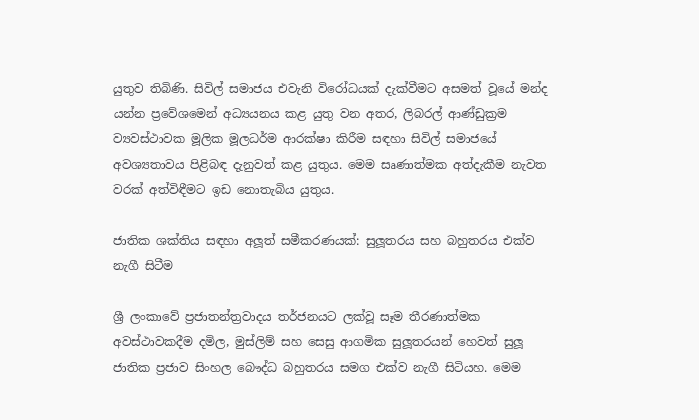යුතුව තිබිණි. සිවිල් සමාජය එවැනි විරෝධයක් දැක්වීමට අසමත් වූයේ මන්ද යන්න ප්‍රවේශමෙන් අධ්‍යයනය කළ යුතු වන අතර, ලිබරල් ආණ්ඩුක්‍රම ව්‍යවස්ථාවක මූලික මූලධර්ම ආරක්ෂා කිරීම සඳහා සිවිල් සමාජයේ අවශ්‍යතාවය පිළිබඳ දැනුවත් කළ යුතුය. මෙම සෘණාත්මක අත්දැකීම නැවත වරක් අත්විඳීමට ඉඩ නොතැබිය යුතුය.

ජාතික ශක්තිය සඳහා අලූත් සමීකරණයක්: සුලූතරය සහ බහුතරය එක්ව නැගී සිටීම

ශ්‍රී ලංකාවේ ප්‍රජාතන්ත්‍රවාදය තර්ජනයට ලක්වූ සෑම තීරණාත්මක අවස්ථාවකදීම දමිල, මුස්ලිම් සහ සෙසු ආගමික සුලූතරයන් හෙවත් සුලූ ජාතික ප්‍රජාව සිංහල බෞද්ධ බහුතරය සමග එක්ව නැගී සිටියහ. මෙම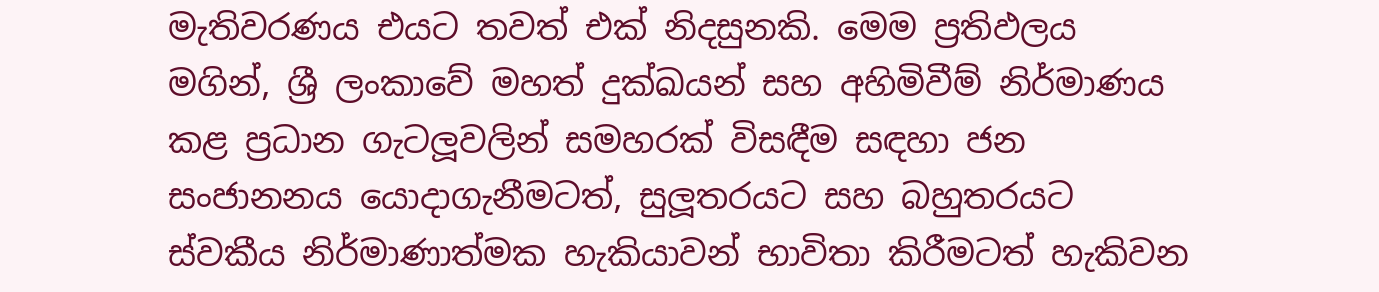මැතිවරණය එයට තවත් එක් නිදසුනකි. මෙම ප්‍රතිඵලය මගින්, ශ්‍රී ලංකාවේ මහත් දුක්ඛයන් සහ අහිමිවීම් නිර්මාණය කළ ප්‍රධාන ගැටලූවලින් සමහරක් විසඳීම සඳහා ජන සංජානනය යොදාගැනීමටත්, සුලූතරයට සහ බහුතරයට ස්වකීය නිර්මාණාත්මක හැකියාවන් භාවිතා කිරීමටත් හැකිවන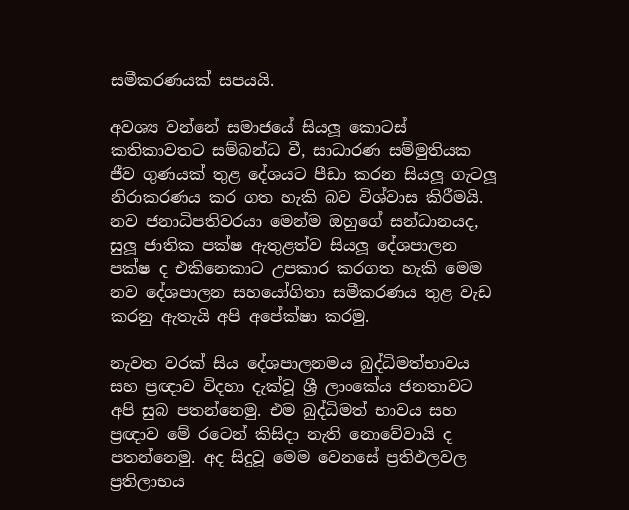සමීකරණයක් සපයයි.

අවශ්‍ය වන්නේ සමාජයේ සියලූ කොටස් කතිකාවතට සම්බන්ධ වී, සාධාරණ සම්මුතියක ජීව ගුණයක් තුළ දේශයට පීඩා කරන සියලූ ගැටලූ නිරාකරණය කර ගත හැකි බව විශ්වාස කිරීමයි. නව ජනාධිපතිවරයා මෙන්ම ඔහුගේ සන්ධානයද, සුලූ ජාතික පක්ෂ ඇතුළත්ව සියලූ දේශපාලන පක්ෂ ද එකිනෙකාට උපකාර කරගත හැකි මෙම නව දේශපාලන සහයෝගිතා සමීකරණය තුළ වැඩ කරනු ඇතැයි අපි අපේක්ෂා කරමු.

නැවත වරක් සිය දේශපාලනමය බුද්ධිමත්භාවය සහ ප්‍රඥාව විදහා දැක්වූ ශ්‍රී ලාංකේය ජනතාවට අපි සුබ පතන්නෙමු. එම බුද්ධිමත් භාවය සහ ප්‍රඥාව මේ රටෙන් කිසිදා නැති නොවේවායි ද පතන්නෙමු. අද සිදුවූ මෙම වෙනසේ ප්‍රතිඵලවල ප්‍රතිලාභය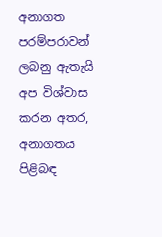අනාගත පරම්පරාවන් ලබනු ඇතැයි අප විශ්වාස කරන අතර, අනාගතය පිළිබඳ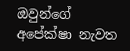ඔවුන්ගේ අපේක්ෂා නැවත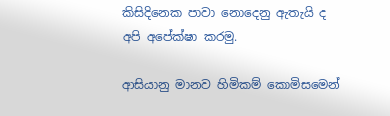කිසිදිනෙක පාවා නොදෙනු ඇතැයි ද අපි අපේක්ෂා කරමු.

ආසියානු මානව හිමිකම් කොමිසමෙන්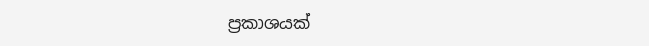ප්‍රකාශයක්